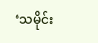‘သမိုင်း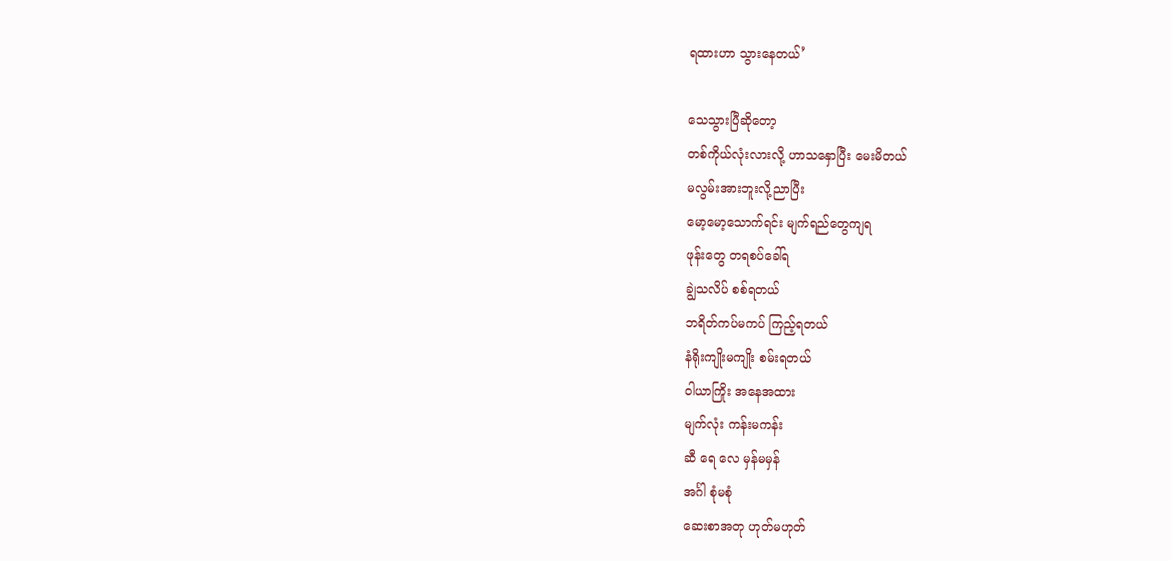ရထားဟာ သွားနေတယ်’

သေသွားပြီဆိုတော့
တစ်ကိုယ်လုံးလားလို့ ဟာသနှောပြီး မေးမိတယ်
မလွမ်းအားဘူးလို့ညာပြီး
မော့မော့သောက်ရင်း မျက်ရည်တွေကျရ
ဖုန်းတွေ တရစပ်ခေါ်ရ
ချွဲသလိပ် စစ်ရတယ်
ဘရိတ်ကပ်မကပ် ကြည့်ရတယ်
နံရိုးကျိုးမကျိုး စမ်းရတယ်
ဝါယာကြိုး အနေအထား
မျက်လုံး ကန်းမကန်း
ဆီ ရေ လေ မှန်မမှန်
အင်္ဂါ စုံမစုံ
ဆေးစာအတု ဟုတ်မဟုတ်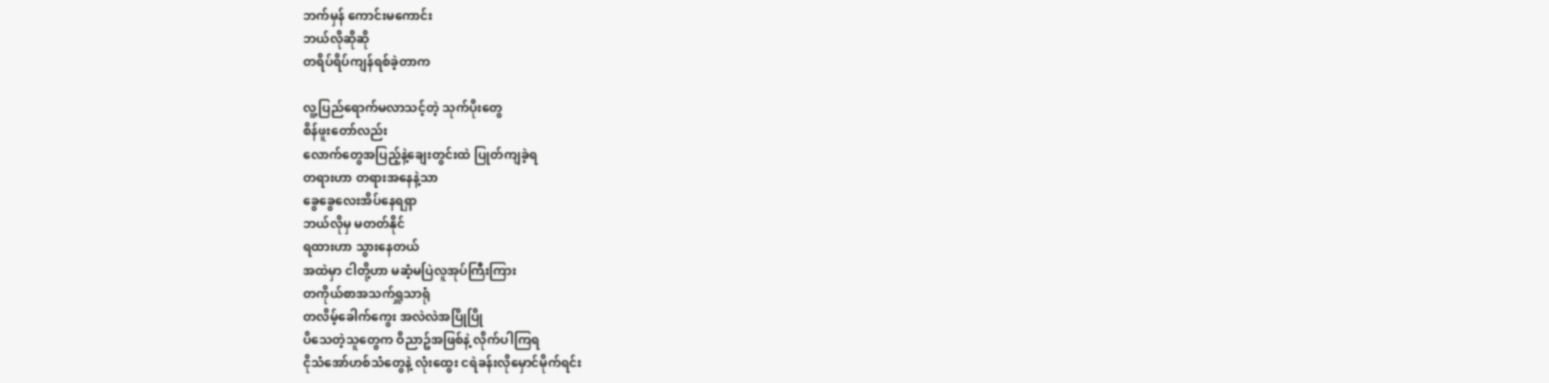ဘက်မှန် ကောင်းမကောင်း
ဘယ်လိုဆိုဆို
တရိပ်ရိပ်ကျန်ရစ်ခဲ့တာက

လူ့ပြည်ရောက်မလာသင့်တဲ့ သုက်ပိုးတွေ
စိန်ဖူးတော်လည်း
လောက်တွေအပြည့်နဲ့ချေးတွင်းထဲ ပြုတ်ကျခဲ့ရ
တရားဟာ တရားအနေနဲ့သာ
ခွေခွေလေးအိပ်နေရရှာ
ဘယ်လိုမှ မတတ်နိုင်
ရထားဟာ သွားနေတယ်
အထဲမှာ ငါတို့ဟာ မဆံ့မပြဲလူအုပ်ကြီးကြား
တကိုယ်စာအသက်ရှူသာရုံ
တလိမ့်ခေါက်ကွေး အလဲလဲအပြိုပြို
ပိသေတဲ့သူတွေက ဝိညာဥ်အဖြစ်နဲ့ လိုက်ပါကြရ
ငိုသံအော်ဟစ်သံတွေနဲ့ လုံးထွေး ငရဲခန်းလိုမှောင်မိုက်ရင်း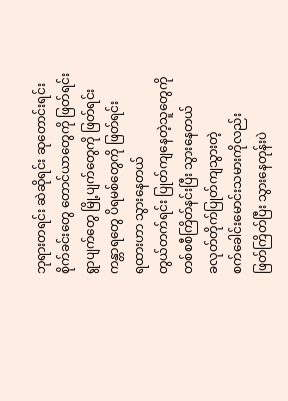ဘုရားတရင်း ဆဲဆိုရင်း ဆုတောင်းရင်း
စိုက်ခင်းတွေ တောင်ယာတွေကို ဖြတ်ရင်း
ရွာပျက်တွေ မြို့ပျက်တွေကို ဖြတ်ရင်း
ကန္တာရတွေ ပိရမစ်တွေကို ဖြတ်ရင်း
ရထားဟာ သွားနေတယ်
တွယ်တက်ရင်း ပြုတ်ကျနေတဲ့သူတွေကို
တစ်စစီကြိတ်နင်းပြီး သွားနေတယ်
ခလုတ်တိုက်ပြုတ်ကျသွားတဲ့
စက်ခေါင်းမောင်းသမားကိုလည်း
ဖြတ်ကြိတ်ပြီး သွားနေတုန်းပဲ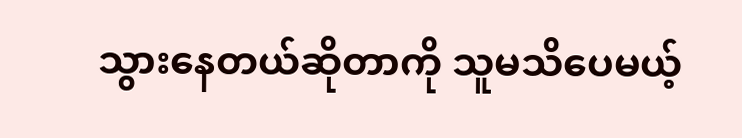သွားနေတယ်ဆိုတာကို သူမသိပေမယ့်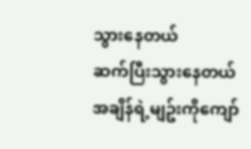သွားနေတယ်
ဆက်ပြီးသွားနေတယ်
အချိန်ရဲ့မျဥ်းကိုကျော်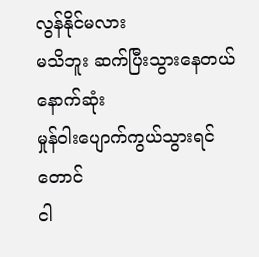လွန်နိုင်မလား
မသိဘူး ဆက်ပြီးသွားနေတယ်
နောက်ဆုံး
မှုန်ဝါးပျောက်ကွယ်သွားရင်တောင်
ငါ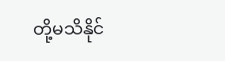တို့မသိနိုင်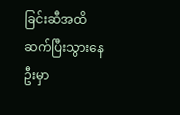ခြင်းဆီအထိ
ဆက်ပြီးသွားနေဦးမှာ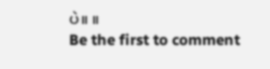ပဲ။ ။
Be the first to comment